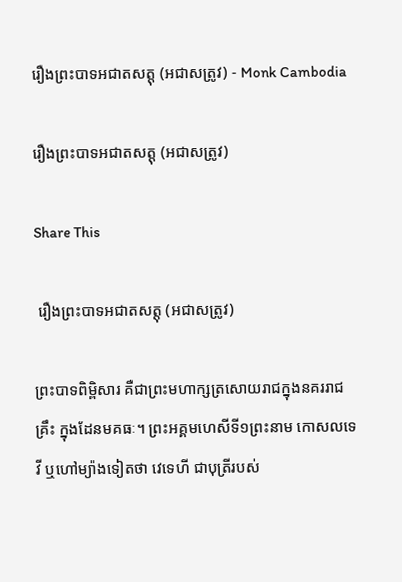រឿងព្រះបាទអជាតសត្តុ (អជាសត្រូវ) - Monk Cambodia

រឿងព្រះបាទអជាតសត្តុ (អជាសត្រូវ)

Share This

 រឿងព្រះបាទអជាតសត្តុ (អជាសត្រូវ)

ព្រះបាទពិម្ពិសារ គឺជាព្រះមហាក្សត្រសោយរាជក្នុងនគររាជគ្រឹះ ក្នុងដែនមគធៈ។ ព្រះអគ្គមហេសីទី១ព្រះនាម កោសលទេវី ឬហៅម្យ៉ាងទៀតថា វេទេហី ជាបុត្រីរបស់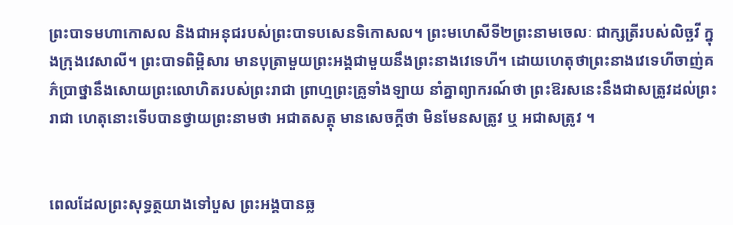ព្រះបាទមហាកោសល និងជាអនុជរបស់ព្រះបាទបសេនទិកោសល។ ព្រះមហេសីទី២ព្រះនាមចេលៈ ជាក្សត្រីរបស់លិច្ឆវី ក្នុងក្រុងវេសាលី។ ព្រះបាទពិម្ពិសារ មានបុត្រាមួយព្រះអង្គជាមួយនឹងព្រះនាងវេទេហី។ ដោយហេតុថាព្រះនាងវេទេហីចាញ់គភ៌ប្រាថ្នានឹងសោយព្រះលោហិតរបស់ព្រះរាជា ព្រាហ្មព្រះគ្រូទាំងឡាយ នាំគ្នាព្យាករណ៍ថា ព្រះឱរសនេះនឹងជាសត្រូវដល់ព្រះរាជា ហេតុនោះទើបបានថ្វាយព្រះនាមថា អជាតសត្តុ មានសេចក្តីថា មិនមែនសត្រូវ ឬ អជាសត្រូវ ។


ពេលដែលព្រះសុទ្ធត្ថយាងទៅបួស ព្រះអង្គបានឆ្ល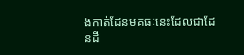ងកាត់ដែនមគធៈនេះដែលជាដែនដី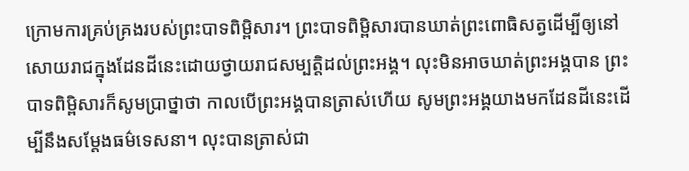ក្រោមការគ្រប់គ្រងរបស់ព្រះបាទពិម្ពិសារ។ ព្រះបាទពិម្ពិសារបានឃាត់ព្រះពោធិសត្វដើម្បីឲ្យនៅសោយរាជក្នុងដែនដីនេះដោយថ្វាយរាជសម្បត្តិដល់ព្រះអង្គ។ លុះមិនអាចឃាត់ព្រះអង្គបាន ព្រះបាទពិម្ពិសារក៏សូមប្រាថ្នាថា កាលបើព្រះអង្គបានត្រាស់ហើយ សូមព្រះអង្គយាងមកដែនដីនេះដើម្បីនឹងសម្តែងធម៌ទេសនា។ លុះបានត្រាស់ជា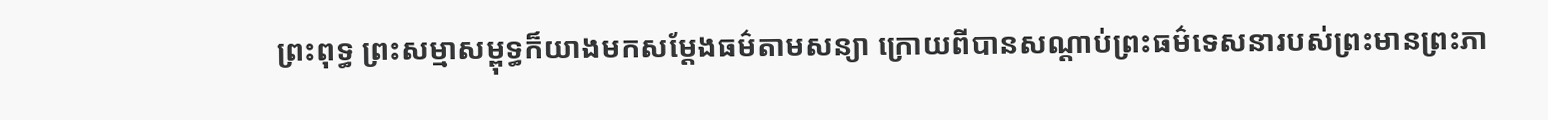ព្រះពុទ្ធ ព្រះសម្មាសម្ពុទ្ធក៏យាងមកសម្តែងធម៌តាមសន្យា ក្រោយពីបានសណ្តាប់ព្រះធម៌ទេសនារបស់ព្រះមានព្រះភា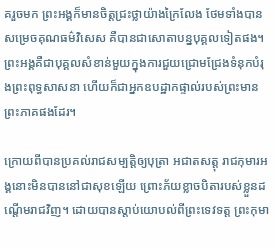គរួចមក ព្រះអង្គក៏មានចិត្តជ្រះថ្លាយ៉ាងក្រៃលែង ថែមទាំងបានសម្រេចគុណធម៌វិសេស គឺបានជាសោតាបន្នបុគ្គលទៀតផង។ ព្រះអង្គគឺជាបុគ្គលសំខាន់មួយក្នុងការជួយជ្រោមជ្រែងទំនុកបំរុងព្រះពុទ្ធសាសនា ហើយក៏ជាអ្នកឧបដ្ឋាកផ្ទាល់របស់ព្រះមានព្រះភាគផងដែរ។

ក្រោយពីបានប្រគល់រាជសម្បត្តិឲ្យបុត្រា អជាតសត្តុ រាជកុមារអង្គនោះមិនបាននៅជាសុខឡើយ ព្រោះភ័យខ្លាចបិតារបស់ខ្លួនដណ្តើមរាជវិញ។ ដោយបានស្តាប់យោបល់ពីព្រះទេវទត្ត ព្រះកុមា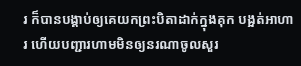រ ក៏បានបង្គាប់ឲ្យគេយកព្រះបិតាដាក់ក្នុងគុក បង្អត់អាហារ ហើយបញ្ជារហាមមិនឲ្យនរណាចូលសួរ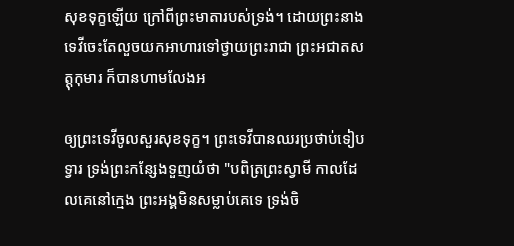សុខទុក្ខឡើយ ក្រៅពីព្រះមាតារបស់ទ្រង់។ ដោយព្រះនាងទេវីចេះតែលួចយកអាហារទៅថ្វាយព្រះរាជា ព្រះអជាតសត្តុកុមារ ក៏បានហាមលែងអ

ឲ្យព្រះទេវីចូលសួរសុខទុក្ខ។ ព្រះទេវីបានឈរប្រថាប់ទៀបទ្វារ ទ្រង់ព្រះកន្សែងទួញយំថា "បពិត្រព្រះស្វាមី កាលដែលគេនៅក្មេង ព្រះអង្គមិនសម្លាប់គេទេ ទ្រង់ចិ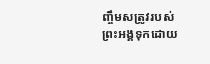ញ្ចឹមសត្រូវរបស់ព្រះអង្គទុកដោយ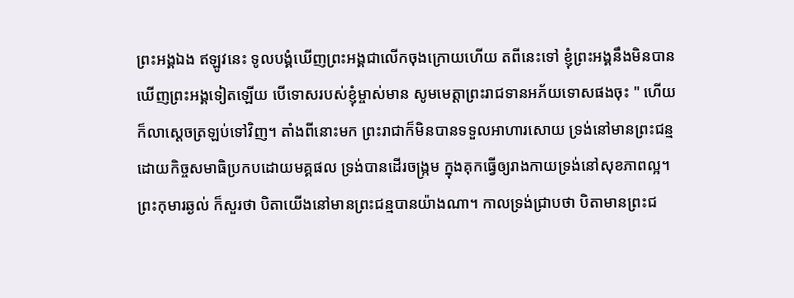ព្រះអង្គឯង ឥឡូវនេះ ទូលបង្គំឃើញព្រះអង្គជាលើកចុងក្រោយហើយ តពីនេះទៅ ខ្ញុំព្រះអង្គនឹងមិនបានឃើញព្រះអង្គទៀតឡើយ បើទោសរបស់ខ្ញុំម្ចាស់មាន សូមមេត្តាព្រះរាជទានអភ័យទោសផងចុះ " ហើយក៏លាស្តេចត្រឡប់ទៅវិញ។ តាំងពីនោះមក ព្រះរាជាក៏មិនបានទទួលអាហារសោយ ទ្រង់នៅមានព្រះជន្មដោយកិច្ចសមាធិប្រកបដោយមគ្គផល ទ្រង់បានដើរចង្ក្រម ក្នុងគុកធ្វើឲ្យរាងកាយទ្រង់នៅសុខភាពល្អ។ ព្រះកុមារឆ្ងល់ ក៏សួរថា បិតាយើងនៅមានព្រះជន្មបានយ៉ាងណា។ កាលទ្រង់ជ្រាបថា បិតាមានព្រះជ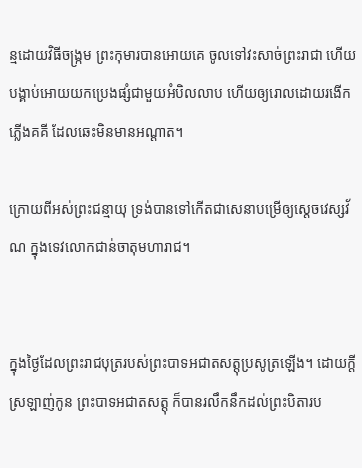ន្មដោយវិធីចង្រ្កម ព្រះកុមារបានអោយគេ ចូលទៅវះសាច់ព្រះរាជា ហើយបង្គាប់អោយយកប្រេងផ្សំជាមួយអំបិលលាប ហើយឲ្យរោលដោយរងើកភ្លើងគគី ដែលឆេះមិនមានអណ្តាត។

ក្រោយពីអស់ព្រះជន្មាយុ ទ្រង់បានទៅកើតជាសេនាបម្រើឲ្យស្តេចវេស្សវ័ណ ក្នុងទេវលោកជាន់ចាតុមហារាជ។


ក្នុងថ្ងៃដែលព្រះរាជបុត្ររបស់ព្រះបាទអជាតសត្តុប្រសូត្រឡើង។ ដោយក្តីស្រឡាញ់កូន ព្រះបាទអជាតសត្តុ ក៏បានរលឹកនឹកដល់ព្រះបិតារប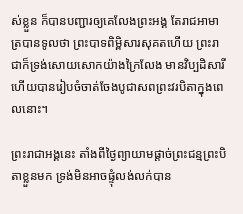ស់ខ្លួន ក៏បានបញ្ជារឲ្យគេលែងព្រះអង្គ តែរាជអាមាត្របានទូលថា ព្រះបាទពិម្ពិសារសុគតហើយ ព្រះរាជាក៏ទ្រង់សោយសោកយ៉ាងក្រៃលែង មានវិប្បដិសារី ហើយបានរៀបចំចាត់ចែងបូជាសពព្រះវរបិតាក្នុងពេលនោះ។

ព្រះរាជាអង្គនេះ តាំងពីថ្ងៃព្យាយាមផ្តាច់ព្រះជន្មព្រះបិតាខ្លួនមក ទ្រង់មិនអាចផ្ទុំលង់លក់បាន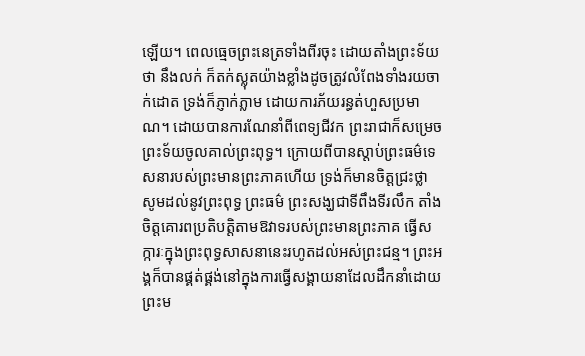ឡើយ។ ពេលធ្មេចព្រះនេត្រទាំងពីរចុះ ដោយតាំងព្រះទ័យថា នឹងលក់ ក៏តក់ស្លុតយ៉ាងខ្លាំងដូចត្រូវលំពែងទាំងរយចាក់ដោត ទ្រង់ក៏ភ្ញាក់ភ្លាម ដោយការភ័យរន្ធត់ហួសប្រមាណ។ ដោយបានការណែនាំពីពេទ្យជីវក ព្រះរាជាក៏សម្រេចព្រះទ័យចូលគាល់ព្រះពុទ្ធ។ ក្រោយពីបានស្តាប់ព្រះធម៌ទេសនារបស់ព្រះមានព្រះភាគហើយ ទ្រង់ក៏មានចិត្តជ្រះថ្លា សូមដល់នូវព្រះពុទ្ធ ព្រះធម៌ ព្រះសង្ឃជាទីពឹងទីរលឹក តាំងចិត្តគោរពប្រតិបត្តិតាមឱវាទរបស់ព្រះមានព្រះភាគ ធ្វើសក្ការៈក្នុងព្រះពុទ្ធសាសនានេះរហូតដល់អស់ព្រះជន្ម។ ព្រះអង្គក៏បានផ្គត់ផ្គង់នៅក្នុងការធ្វើសង្គាយនាដែលដឹកនាំដោយព្រះម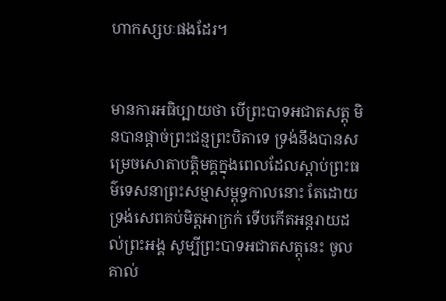ហាកស្សបៈផងដែរ។


មានការអធិប្បាយថា បើព្រះបាទអជាតសត្តុ មិនបានផ្តាច់ព្រះជន្មព្រះបិតាទេ ទ្រង់នឹងបានសម្រេចសោតាបត្តិមគ្គក្នុងពេលដែលស្តាប់ព្រះធម៌ទេសនាព្រះសម្មាសម្ពុទ្ធកាលនោះ តែដោយទ្រង់សេពគប់មិត្តអាក្រក់ ទើបកើតអន្តរាយដល់ព្រះអង្គ សូម្បីព្រះបាទអជាតសត្តុនេះ ចូលគាល់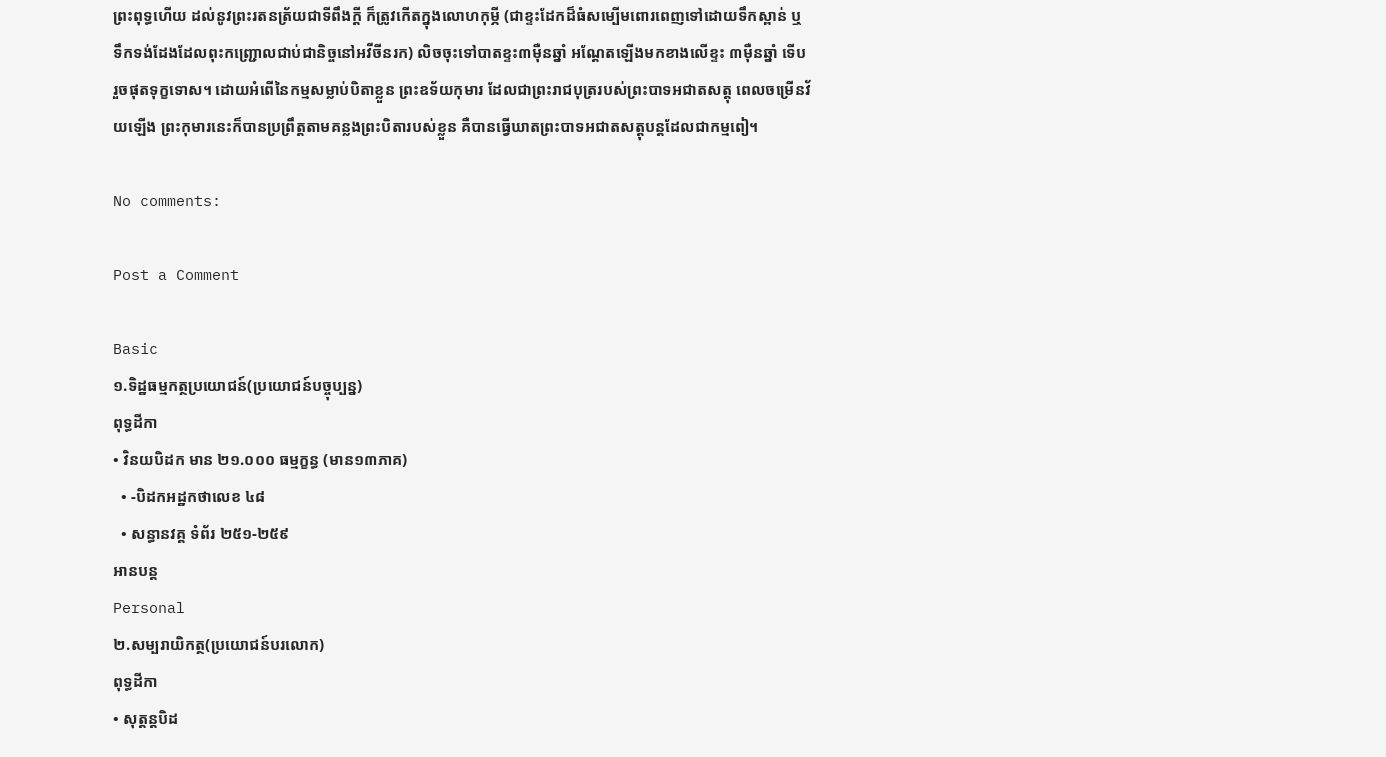ព្រះពុទ្ធហើយ ដល់នូវព្រះរតនត្រ័យជាទីពឹងក្តី ក៏ត្រូវកើតក្នុងលោហកុម្ភី (ជាខ្ទះដែកដ៏ធំសម្បើមពោរពេញទៅដោយទឹកស្ពាន់ ឬទឹកទង់ដែងដែលពុះកញ្រ្ជោលជាប់ជានិច្ចនៅអវីចីនរក) លិចចុះទៅបាតខ្ទះ៣ម៉ឺនឆ្នាំ អណ្តែតឡើងមកខាងលើខ្ទះ ៣ម៉ឺនឆ្នាំ ទើបរួចផុតទុក្ខទោស។ ដោយអំពើនៃកម្មសម្លាប់បិតាខ្លួន ព្រះឧទ័យកុមារ ដែលជាព្រះរាជបុត្ររបស់ព្រះបាទអជាតសត្តុ ពេលចម្រើនវ័យឡើង ព្រះកុមារនេះក៏បានប្រព្រឹត្តតាមគន្លងព្រះបិតារបស់ខ្លួន គឺបានធ្វើឃាតព្រះបាទអជាតសត្តុបន្តដែលជាកម្មពៀ។

No comments:

Post a Comment

Basic
១.ទិដ្ឋធម្មកត្ថប្រយោជន៍(ប្រយោជន៍បច្ចុប្បន្ន)
ពុទ្ធដីកា
• វិនយបិដក មាន ២១.០០០ ធម្មក្ខន្ធ (មាន១៣ភាគ)
  • -បិដកអដ្ឋកថាលេខ ៤៨
  • សន្ធានវគ្គ ទំព័រ ២៥១-២៥៩
អានបន្ត
Personal
២.សម្បរាយិកត្ថ(ប្រយោជន៍បរលោក)
ពុទ្ធដីកា
• សុត្តន្តបិដ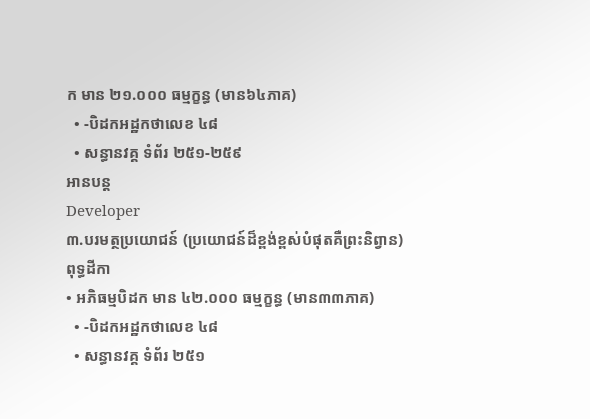ក មាន ២១.០០០ ធម្មក្ខន្ធ (មាន៦៤ភាគ)
  • -បិដកអដ្ឋកថាលេខ ៤៨
  • សន្ធានវគ្គ ទំព័រ ២៥១-២៥៩
អានបន្ត
Developer
៣.បរមត្ថប្រយោជន៍ (ប្រយោជន៍ដ៏ខ្ពង់ខ្ពស់បំផុតគឺព្រះនិព្វាន)
ពុទ្ធដីកា
• អភិធម្មបិដក មាន ៤២.០០០ ធម្មក្ខន្ធ (មាន៣៣ភាគ)
  • -បិដកអដ្ឋកថាលេខ ៤៨
  • សន្ធានវគ្គ ទំព័រ ២៥១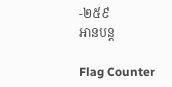-២៥៩
អានបន្ត

Flag Counter